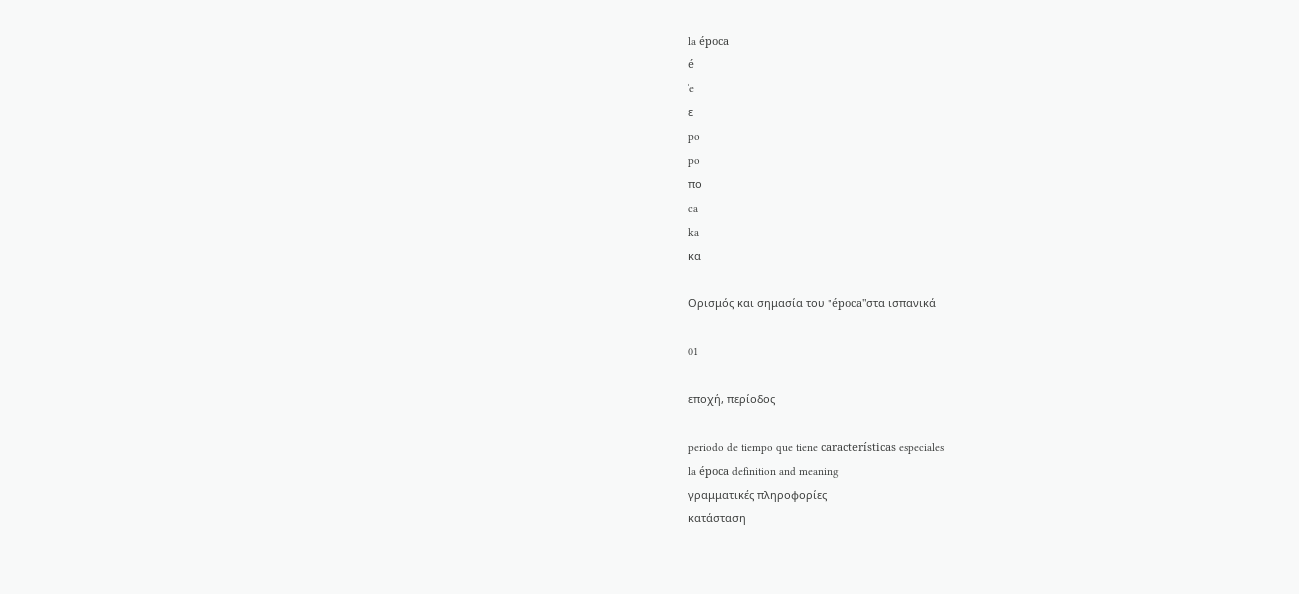la época
é
ˈe
ε
po
po
πο
ca
ka
κα

Ορισμός και σημασία του "época"στα ισπανικά

01

εποχή, περίοδος

periodo de tiempo que tiene características especiales
la época definition and meaning
γραμματικές πληροφορίες
κατάσταση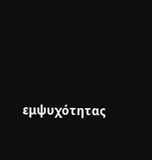εμψυχότητας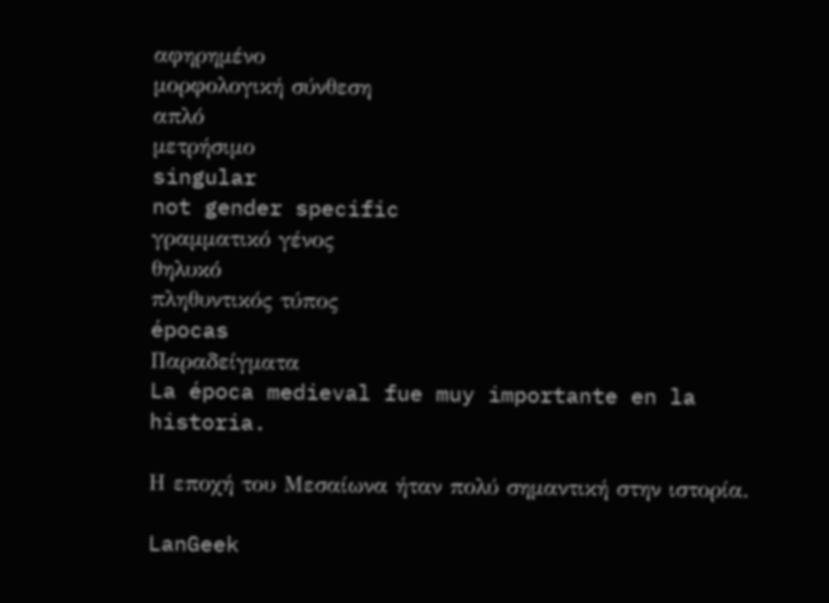αφηρημένο
μορφολογική σύνθεση
απλό
μετρήσιμο
singular
not gender specific
γραμματικό γένος
θηλυκό
πληθυντικός τύπος
épocas
Παραδείγματα
La época medieval fue muy importante en la historia.

Η εποχή του Μεσαίωνα ήταν πολύ σημαντική στην ιστορία.

LanGeek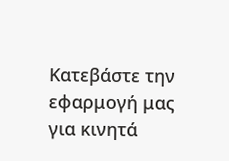Κατεβάστε την εφαρμογή μας για κινητά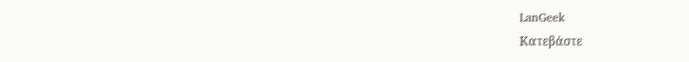LanGeek
Κατεβάστε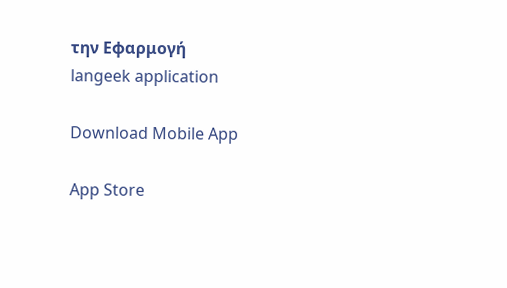την Εφαρμογή
langeek application

Download Mobile App

App Store